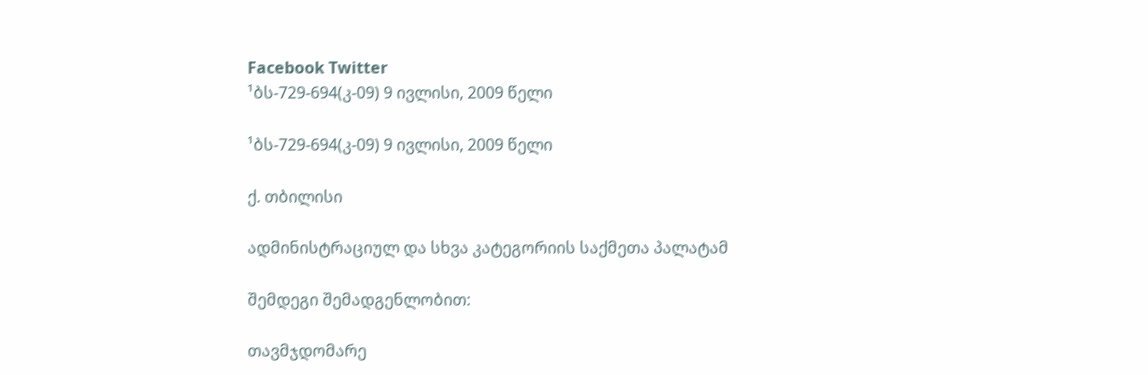Facebook Twitter
¹ბს-729-694(კ-09) 9 ივლისი, 2009 წელი

¹ბს-729-694(კ-09) 9 ივლისი, 2009 წელი

ქ. თბილისი

ადმინისტრაციულ და სხვა კატეგორიის საქმეთა პალატამ

შემდეგი შემადგენლობით:

თავმჯდომარე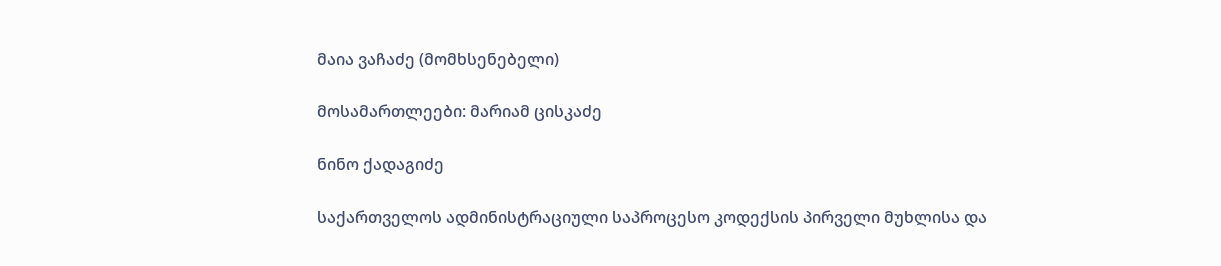მაია ვაჩაძე (მომხსენებელი)

მოსამართლეები: მარიამ ცისკაძე

ნინო ქადაგიძე

საქართველოს ადმინისტრაციული საპროცესო კოდექსის პირველი მუხლისა და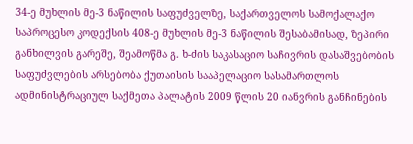34-ე მუხლის მე-3 ნაწილის საფუძველზე, საქართველოს სამოქალაქო საპროცესო კოდექსის 408-ე მუხლის მე-3 ნაწილის შესაბამისად, ზეპირი განხილვის გარეშე, შეამოწმა გ. ხ-ძის საკასაციო საჩივრის დასაშვებობის საფუძვლების არსებობა ქუთაისის სააპელაციო სასამართლოს ადმინისტრაციულ საქმეთა პალატის 2009 წლის 20 იანვრის განჩინების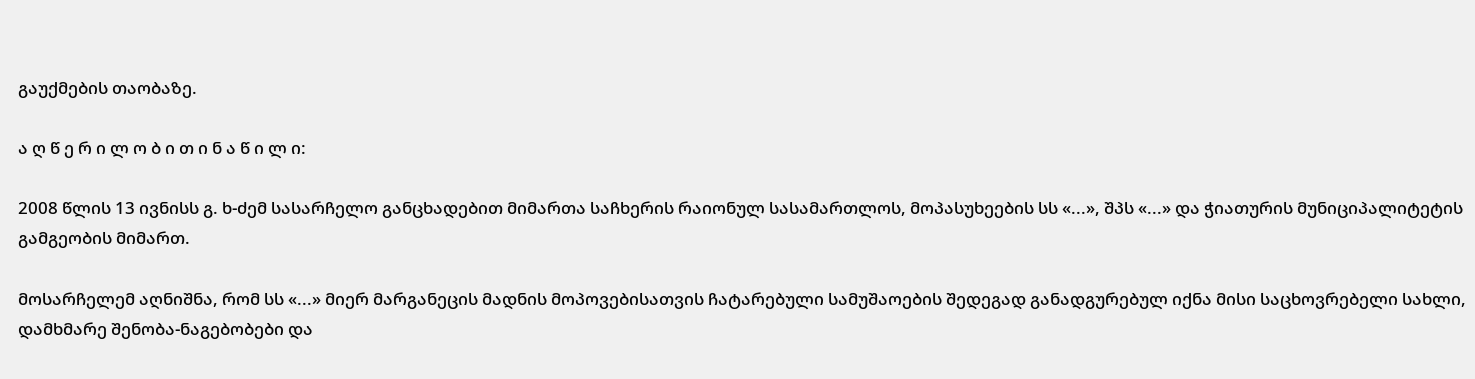გაუქმების თაობაზე.

ა ღ წ ე რ ი ლ ო ბ ი თ ი ნ ა წ ი ლ ი:

2008 წლის 13 ივნისს გ. ხ-ძემ სასარჩელო განცხადებით მიმართა საჩხერის რაიონულ სასამართლოს, მოპასუხეების სს «...», შპს «...» და ჭიათურის მუნიციპალიტეტის გამგეობის მიმართ.

მოსარჩელემ აღნიშნა, რომ სს «...» მიერ მარგანეცის მადნის მოპოვებისათვის ჩატარებული სამუშაოების შედეგად განადგურებულ იქნა მისი საცხოვრებელი სახლი, დამხმარე შენობა-ნაგებობები და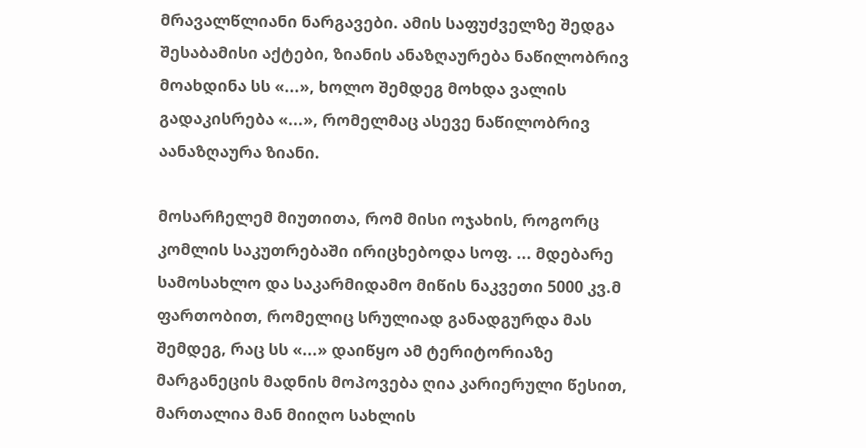მრავალწლიანი ნარგავები. ამის საფუძველზე შედგა შესაბამისი აქტები, ზიანის ანაზღაურება ნაწილობრივ მოახდინა სს «...», ხოლო შემდეგ მოხდა ვალის გადაკისრება «...», რომელმაც ასევე ნაწილობრივ აანაზღაურა ზიანი.

მოსარჩელემ მიუთითა, რომ მისი ოჯახის, როგორც კომლის საკუთრებაში ირიცხებოდა სოფ. ... მდებარე სამოსახლო და საკარმიდამო მიწის ნაკვეთი 5000 კვ.მ ფართობით, რომელიც სრულიად განადგურდა მას შემდეგ, რაც სს «...» დაიწყო ამ ტერიტორიაზე მარგანეცის მადნის მოპოვება ღია კარიერული წესით, მართალია მან მიიღო სახლის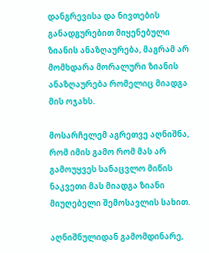დანგრევისა და ნივთების განადგურებით მიყენებული ზიანის ანაზღაურება, მაგრამ არ მომხდარა მორალური ზიანის ანაზღაურება რომელიც მიადგა მის ოჯახს.

მოსარჩელემ აგრეთვე აღნიშნა, რომ იმის გამო რომ მას არ გამოუყვეს სანაცვლო მიწის ნაკვეთი მას მიადგა ზიანი მიუღებელი შემოსავლის სახით.

აღნიშნულიდან გამომდინარე,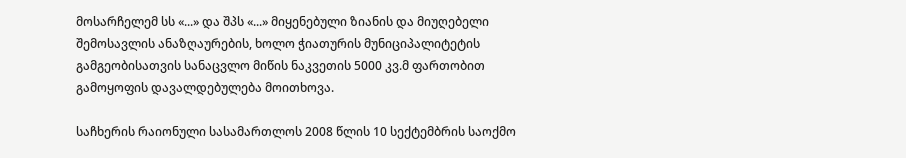მოსარჩელემ სს «...» და შპს «...» მიყენებული ზიანის და მიუღებელი შემოსავლის ანაზღაურების, ხოლო ჭიათურის მუნიციპალიტეტის გამგეობისათვის სანაცვლო მიწის ნაკვეთის 5000 კვ.მ ფართობით გამოყოფის დავალდებულება მოითხოვა.

საჩხერის რაიონული სასამართლოს 2008 წლის 10 სექტემბრის საოქმო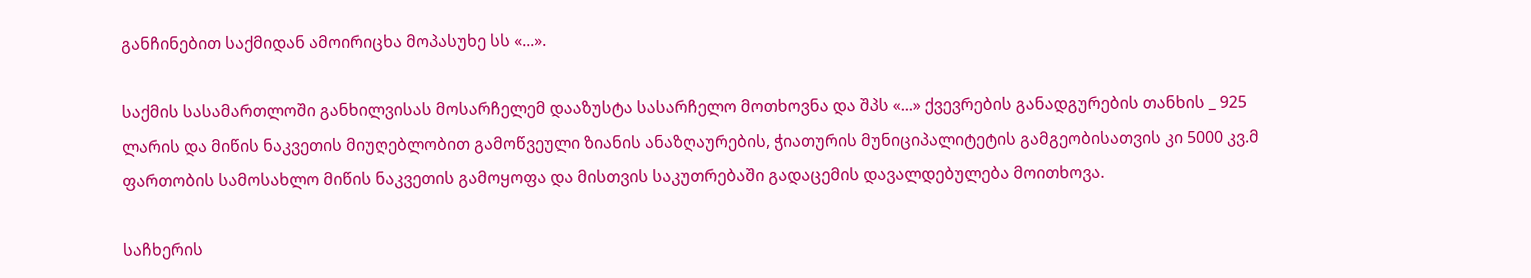განჩინებით საქმიდან ამოირიცხა მოპასუხე სს «...».

საქმის სასამართლოში განხილვისას მოსარჩელემ დააზუსტა სასარჩელო მოთხოვნა და შპს «...» ქვევრების განადგურების თანხის _ 925 ლარის და მიწის ნაკვეთის მიუღებლობით გამოწვეული ზიანის ანაზღაურების, ჭიათურის მუნიციპალიტეტის გამგეობისათვის კი 5000 კვ.მ ფართობის სამოსახლო მიწის ნაკვეთის გამოყოფა და მისთვის საკუთრებაში გადაცემის დავალდებულება მოითხოვა.

საჩხერის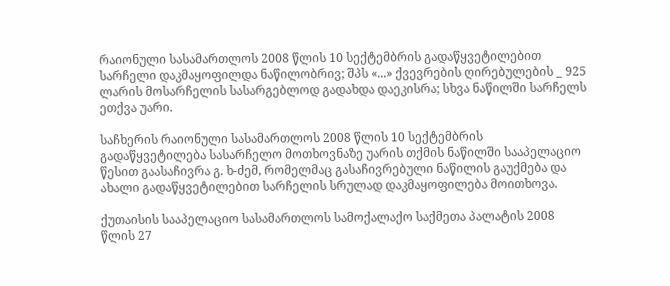რაიონული სასამართლოს 2008 წლის 10 სექტემბრის გადაწყვეტილებით სარჩელი დაკმაყოფილდა ნაწილობრივ; შპს «...» ქვევრების ღირებულების _ 925 ლარის მოსარჩელის სასარგებლოდ გადახდა დაეკისრა; სხვა ნაწილში სარჩელს ეთქვა უარი.

საჩხერის რაიონული სასამართლოს 2008 წლის 10 სექტემბრის გადაწყვეტილება სასარჩელო მოთხოვნაზე უარის თქმის ნაწილში სააპელაციო წესით გაასაჩივრა გ. ხ-ძემ, რომელმაც გასაჩივრებული ნაწილის გაუქმება და ახალი გადაწყვეტილებით სარჩელის სრულად დაკმაყოფილება მოითხოვა.

ქუთაისის სააპელაციო სასამართლოს სამოქალაქო საქმეთა პალატის 2008 წლის 27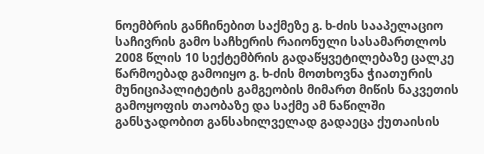ნოემბრის განჩინებით საქმეზე გ. ხ-ძის სააპელაციო საჩივრის გამო საჩხერის რაიონული სასამართლოს 2008 წლის 10 სექტემბრის გადაწყვეტილებაზე ცალკე წარმოებად გამოიყო გ. ხ-ძის მოთხოვნა ჭიათურის მუნიციპალიტეტის გამგეობის მიმართ მიწის ნაკვეთის გამოყოფის თაობაზე და საქმე ამ ნაწილში განსჯადობით განსახილველად გადაეცა ქუთაისის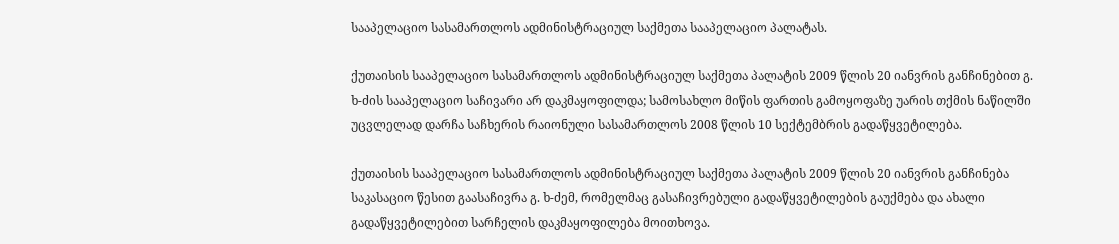სააპელაციო სასამართლოს ადმინისტრაციულ საქმეთა სააპელაციო პალატას.

ქუთაისის სააპელაციო სასამართლოს ადმინისტრაციულ საქმეთა პალატის 2009 წლის 20 იანვრის განჩინებით გ. ხ-ძის სააპელაციო საჩივარი არ დაკმაყოფილდა; სამოსახლო მიწის ფართის გამოყოფაზე უარის თქმის ნაწილში უცვლელად დარჩა საჩხერის რაიონული სასამართლოს 2008 წლის 10 სექტემბრის გადაწყვეტილება.

ქუთაისის სააპელაციო სასამართლოს ადმინისტრაციულ საქმეთა პალატის 2009 წლის 20 იანვრის განჩინება საკასაციო წესით გაასაჩივრა გ. ხ-ძემ, რომელმაც გასაჩივრებული გადაწყვეტილების გაუქმება და ახალი გადაწყვეტილებით სარჩელის დაკმაყოფილება მოითხოვა.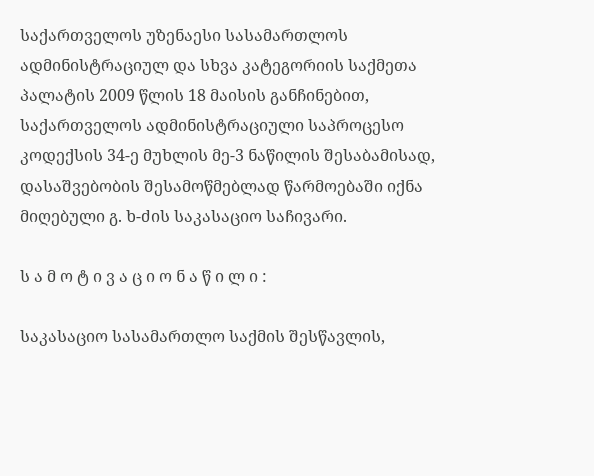საქართველოს უზენაესი სასამართლოს ადმინისტრაციულ და სხვა კატეგორიის საქმეთა პალატის 2009 წლის 18 მაისის განჩინებით, საქართველოს ადმინისტრაციული საპროცესო კოდექსის 34-ე მუხლის მე-3 ნაწილის შესაბამისად, დასაშვებობის შესამოწმებლად წარმოებაში იქნა მიღებული გ. ხ-ძის საკასაციო საჩივარი.

ს ა მ ო ტ ი ვ ა ც ი ო ნ ა წ ი ლ ი :

საკასაციო სასამართლო საქმის შესწავლის,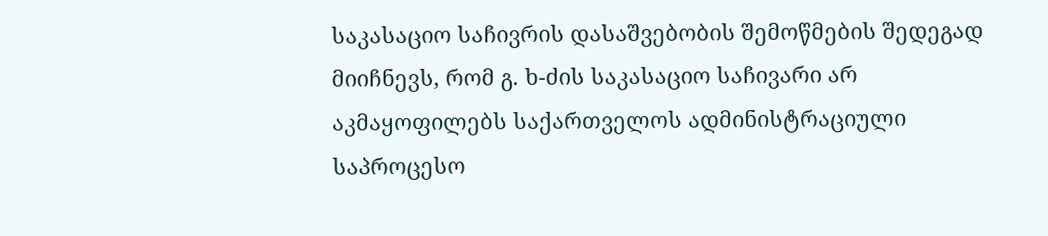საკასაციო საჩივრის დასაშვებობის შემოწმების შედეგად მიიჩნევს, რომ გ. ხ-ძის საკასაციო საჩივარი არ აკმაყოფილებს საქართველოს ადმინისტრაციული საპროცესო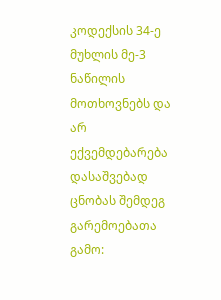კოდექსის 34-ე მუხლის მე-3 ნაწილის მოთხოვნებს და არ ექვემდებარება დასაშვებად ცნობას შემდეგ გარემოებათა გამო: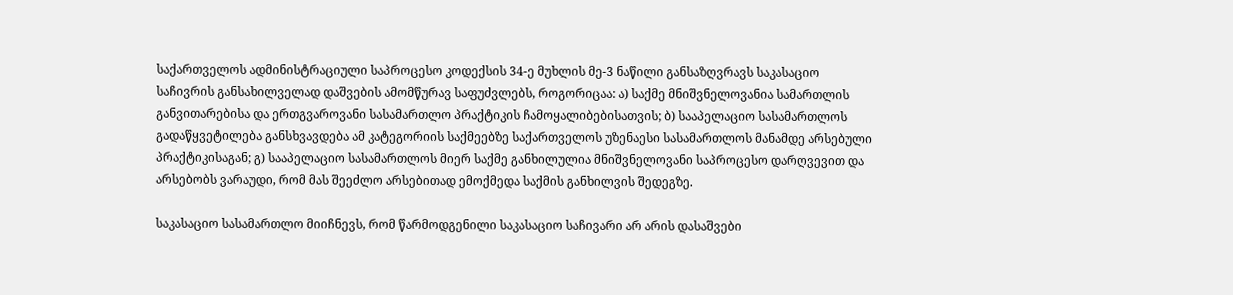საქართველოს ადმინისტრაციული საპროცესო კოდექსის 34-ე მუხლის მე-3 ნაწილი განსაზღვრავს საკასაციო საჩივრის განსახილველად დაშვების ამომწურავ საფუძვლებს, როგორიცაა: ა) საქმე მნიშვნელოვანია სამართლის განვითარებისა და ერთგვაროვანი სასამართლო პრაქტიკის ჩამოყალიბებისათვის; ბ) სააპელაციო სასამართლოს გადაწყვეტილება განსხვავდება ამ კატეგორიის საქმეებზე საქართველოს უზენაესი სასამართლოს მანამდე არსებული პრაქტიკისაგან; გ) სააპელაციო სასამართლოს მიერ საქმე განხილულია მნიშვნელოვანი საპროცესო დარღვევით და არსებობს ვარაუდი, რომ მას შეეძლო არსებითად ემოქმედა საქმის განხილვის შედეგზე.

საკასაციო სასამართლო მიიჩნევს, რომ წარმოდგენილი საკასაციო საჩივარი არ არის დასაშვები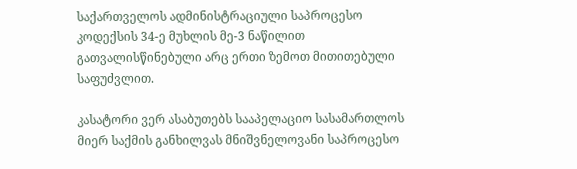საქართველოს ადმინისტრაციული საპროცესო კოდექსის 34-ე მუხლის მე-3 ნაწილით გათვალისწინებული არც ერთი ზემოთ მითითებული საფუძვლით.

კასატორი ვერ ასაბუთებს სააპელაციო სასამართლოს მიერ საქმის განხილვას მნიშვნელოვანი საპროცესო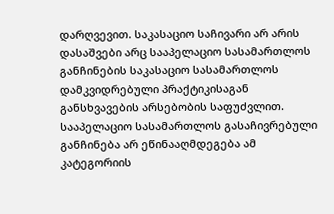დარღვევით. საკასაციო საჩივარი არ არის დასაშვები არც სააპელაციო სასამართლოს განჩინების საკასაციო სასამართლოს დამკვიდრებული პრაქტიკისაგან განსხვავების არსებობის საფუძვლით. სააპელაციო სასამართლოს გასაჩივრებული განჩინება არ ეწინააღმდეგება ამ კატეგორიის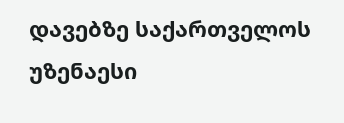დავებზე საქართველოს უზენაესი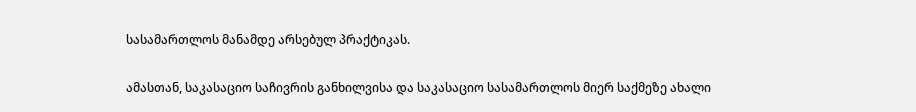სასამართლოს მანამდე არსებულ პრაქტიკას.

ამასთან, საკასაციო საჩივრის განხილვისა და საკასაციო სასამართლოს მიერ საქმეზე ახალი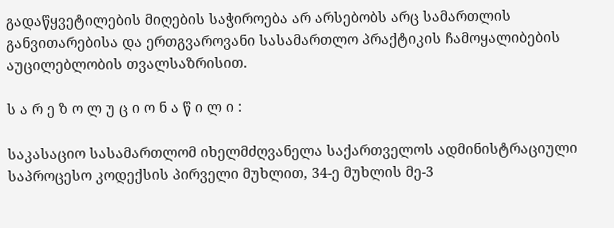გადაწყვეტილების მიღების საჭიროება არ არსებობს არც სამართლის განვითარებისა და ერთგვაროვანი სასამართლო პრაქტიკის ჩამოყალიბების აუცილებლობის თვალსაზრისით.

ს ა რ ე ზ ო ლ უ ც ი ო ნ ა წ ი ლ ი :

საკასაციო სასამართლომ იხელმძღვანელა საქართველოს ადმინისტრაციული საპროცესო კოდექსის პირველი მუხლით, 34-ე მუხლის მე-3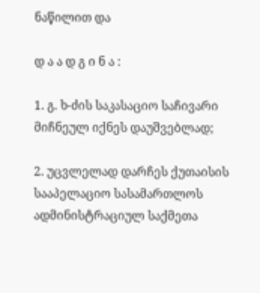ნაწილით და

დ ა ა დ გ ი ნ ა :

1. გ. ხ-ძის საკასაციო საჩივარი მიჩნეულ იქნეს დაუშვებლად;

2. უცვლელად დარჩეს ქუთაისის სააპელაციო სასამართლოს ადმინისტრაციულ საქმეთა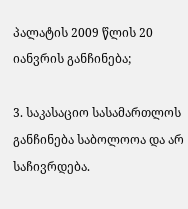პალატის 2009 წლის 20 იანვრის განჩინება;

3. საკასაციო სასამართლოს განჩინება საბოლოოა და არ საჩივრდება.